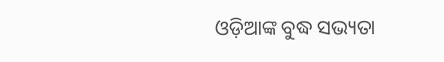ଓଡ଼ିଆଙ୍କ ବୁଦ୍ଧ ସଭ୍ୟତା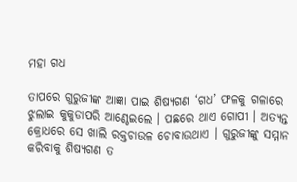ମହା ଗଧ

ତାପରେ ଗୁରୁଜୀଙ୍କ ଆଜ୍ଞା ପାଇ ଶିଷ୍ୟଗଣ ‘ଗଧ’ ଫଳକୁ ଗଳାରେ ଝୁଲାଇ କୁକୁଡାପରି ଆଣ୍ଠେଇଲେ । ପଛରେ ଥାଏ ଗୋପୀ । ଅତ୍ୟନ୍ତ କ୍ରୋଧରେ ସେ ଖାଲି ରକ୍ତଚାଉଳ ଚୋବାଉଥାଏ । ଗୁରୁଜୀଙ୍କୁ ସମ୍ମାନ କରିବାକୁ ଶିଷ୍ୟଗଣ ତ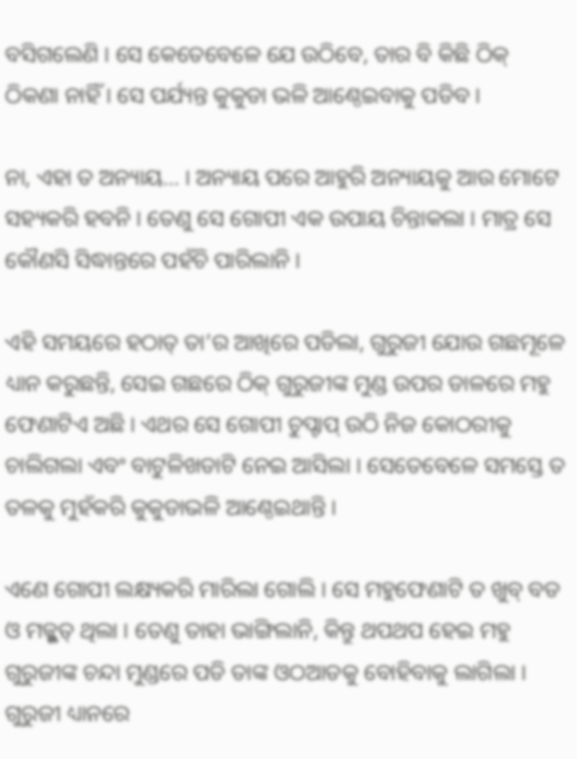ବସିଗଲେଣି । ସେ କେତେବେଳେ ଯେ ଉଠିବେ, ତାର ବି କିଛି ଠିକ୍ ଠିକଣା ନାହିଁ । ସେ ପର୍ଯ୍ୟନ୍ତ କୁକୁଡା ଭଳି ଆଣ୍ଠେଇବାକୁ ପଡିବ ।

ନା, ଏହା ତ ଅନ୍ୟାୟ… । ଅନ୍ୟାୟ ପରେ ଆହୁରି ଅନ୍ୟାୟକୁ ଆଉ ମୋଟେ ସହ୍ୟକରି ହବନି । ତେଣୁ ସେ ଗୋପୀ ଏକ ଉପାୟ ଚିନ୍ତାକଲା । ମାତ୍ର ସେ କୌଣସି ସିଦ୍ଧାନ୍ତରେ ପହଁଚି ପାରିଲାନି ।

ଏହି ସମୟରେ ହଠାତ୍ ତା’ର ଆଖିରେ ପଡିଲା, ଗୁରୁଜୀ ଯୋଉ ଗଛମୂଳେ ଧ୍ୟାନ କରୁଛନ୍ତି, ସେଇ ଗଛରେ ଠିକ୍ ଗୁରୁଜୀଙ୍କ ମୁଣ୍ଡ ଉପର ଡାଳରେ ମହୁ ଫେଣାଟିଏ ଅଛି । ଏଥର ସେ ଗୋପୀ ଚୁପ୍ଚାପ୍ ଉଠି ନିଜ କୋଠରୀକୁ ଚାଲିଗଲା ଏବଂ ବାଟୁଳିଖଡାଟି ନେଇ ଆସିଲା । ସେତେବେଳେ ସମସ୍ତେ ତ ତଳକୁ ମୁହଁକରି କୁକୁଡାଭଳି ଆଣ୍ଠେଇଥାନ୍ତି ।

ଏଣେ ଗୋପୀ ଲକ୍ଷ୍ୟକରି ମାରିଲା ଗୋଲି । ସେ ମହୁଫେଣାଟି ତ ଖୁବ୍ ବଡ ଓ ମଜ୍ଭୁତ୍ ଥିଲା । ତେଣୁ ତାହା ଭାଙ୍ଗିଲାନି, କିନ୍ତୁ ଥପଥପ ହେଇ ମହୁ ଗୁରୁଜୀଙ୍କ ଚନ୍ଦା ମୁଣ୍ଡରେ ପଡି ତାଙ୍କ ଓଠଆଡକୁ ବୋହିବାକୁ ଲାଗିଲା । ଗୁରୁଜୀ ଧ୍ୟାନରେ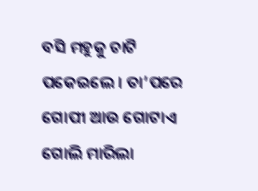ବସି ମହୁକୁ ଚାଟି ପକେଇଲେ । ତା’ପରେ ଗୋପୀ ଆଉ ଗୋଟାଏ ଗୋଲି ମାରିଲା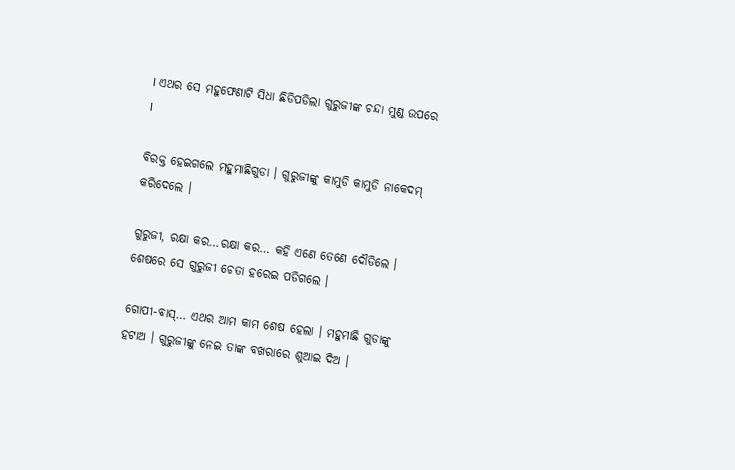। ଏଥର ସେ ମହୁଫେଣାଟି ସିଧା ଛିଡିପଡିଲା ଗୁରୁଜୀଙ୍କ ଚନ୍ଦା ମୁଣ୍ଡ ଉପରେ ।

ବିରକ୍ତ ହେଇଗଲେ ମହୁମାଛିଗୁଡା । ଗୁରୁଜୀଙ୍କୁ କାମୁଡି କାମୁଡି ନାକେଦମ୍ କରିଦେଲେ ।

ଗୁରୁଜୀ, ରକ୍ଷା କର…ରକ୍ଷା କର… କହି ଏଣେ ତେଣେ ଦୌଡିଲେ । ଶେଷରେ ସେ ଗୁରୁଜୀ ଚେତା ହରେଇ ପଡିଗଲେ ।

ଗୋପୀ-ବାସ୍… ଏଥର ଆମ କାମ ଶେଷ ହେଲା । ମହୁମାଛି ଗୁଡାଙ୍କୁ ହଟାଅ । ଗୁରୁଜୀଙ୍କୁ ନେଇ ତାଙ୍କ ବଖରାରେ ଶୁଆଇ ଦିଅ ।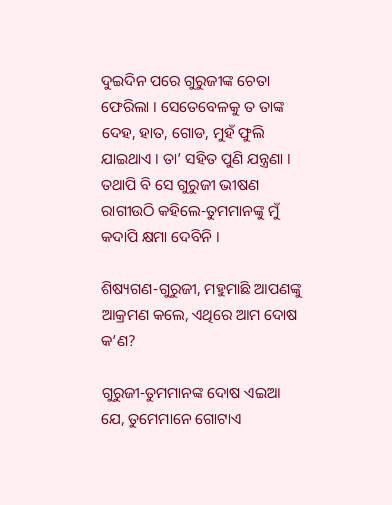ଦୁଇଦିନ ପରେ ଗୁରୁଜୀଙ୍କ ଚେତା ଫେରିଲା । ସେତେବେଳକୁ ତ ତାଙ୍କ ଦେହ, ହାତ, ଗୋଡ, ମୁହଁ ଫୁଲି ଯାଇଥାଏ । ତା’ ସହିତ ପୁଣି ଯନ୍ତ୍ରଣା । ତଥାପି ବି ସେ ଗୁରୁଜୀ ଭୀଷଣ ରାଗୀଉଠି କହିଲେ-ତୁମମାନଙ୍କୁ ମୁଁ କଦାପି କ୍ଷମା ଦେବିନି ।

ଶିଷ୍ୟଗଣ-ଗୁରୁଜୀ, ମହୁମାଛି ଆପଣଙ୍କୁ ଆକ୍ରମଣ କଲେ, ଏଥିରେ ଆମ ଦୋଷ କ’ଣ?

ଗୁରୁଜୀ-ତୁମମାନଙ୍କ ଦୋଷ ଏଇଆ ଯେ, ତୁମେମାନେ ଗୋଟାଏ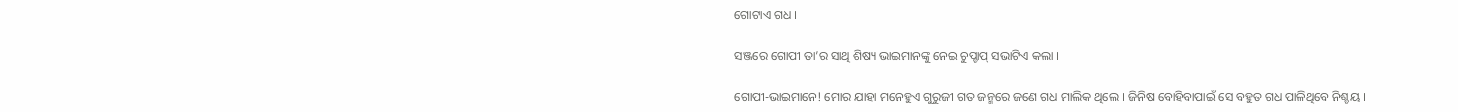ଗୋଟାଏ ଗଧ ।

ସଞ୍ଜରେ ଗୋପୀ ତା’ର ସାଥି ଶିଷ୍ୟ ଭାଇମାନଙ୍କୁ ନେଇ ଚୁପ୍ଚାପ୍ ସଭାଟିଏ କଲା ।

ଗୋପୀ-ଭାଇମାନେ! ମୋର ଯାହା ମନେହୁଏ ଗୁରୁଜୀ ଗତ ଜନ୍ମରେ ଜଣେ ଗଧ ମାଲିକ ଥିଲେ । ଜିନିଷ ବୋହିବାପାଇଁ ସେ ବହୁତ ଗଧ ପାଳିଥିବେ ନିଶ୍ଚୟ ।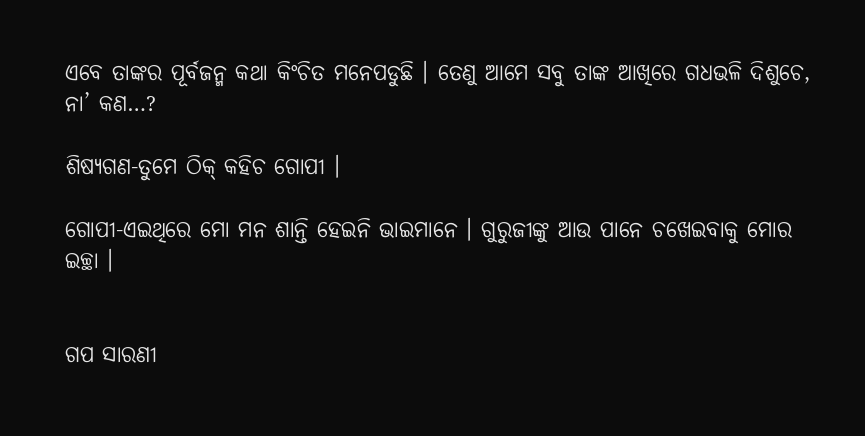ଏବେ ତାଙ୍କର ପୂର୍ବଜନ୍ମ କଥା କିଂଚିତ ମନେପଡୁଛି । ତେଣୁ ଆମେ ସବୁ ତାଙ୍କ ଆଖିରେ ଗଧଭଳି ଦିଶୁଚେ, ନା’ କଣ…?

ଶିଷ୍ୟଗଣ-ତୁମେ ଠିକ୍ କହିଚ ଗୋପୀ ।

ଗୋପୀ-ଏଇଥିରେ ମୋ ମନ ଶାନ୍ତି ହେଇନି ଭାଇମାନେ । ଗୁରୁଜୀଙ୍କୁ ଆଉ ପାନେ ଚଖେଇବାକୁ ମୋର ଇଚ୍ଛା ।


ଗପ ସାରଣୀ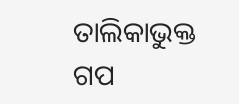ତାଲିକାଭୁକ୍ତ ଗପ